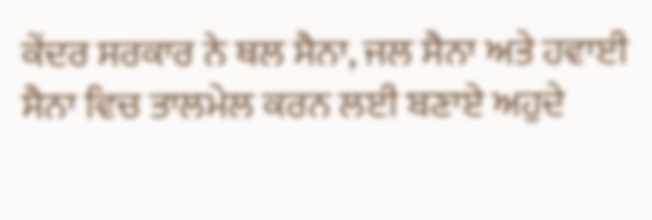ਕੇਂਦਰ ਸਰਕਾਰ ਨੇ ਥਲ ਸੈਨਾ, ਜਲ ਸੈਨਾ ਅਤੇ ਹਵਾਈ ਸੈਨਾ ਵਿਚ ਤਾਲਮੇਲ ਕਰਨ ਲਈ ਬਣਾਏ ਅਹੁਦੇ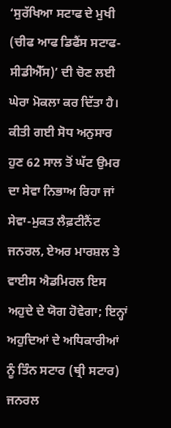‘ਸੁਰੱਖਿਆ ਸਟਾਫ ਦੇ ਮੁਖੀ (ਚੀਫ ਆਫ ਡਿਫੈਂਸ ਸਟਾਫ-ਸੀਡੀਐੱਸ)’ ਦੀ ਚੋਣ ਲਈ ਘੇਰਾ ਮੋਕਲਾ ਕਰ ਦਿੱਤਾ ਹੈ। ਕੀਤੀ ਗਈ ਸੋਧ ਅਨੁਸਾਰ ਹੁਣ 62 ਸਾਲ ਤੋਂ ਘੱਟ ਉਮਰ ਦਾ ਸੇਵਾ ਨਿਭਾਅ ਰਿਹਾ ਜਾਂ ਸੇਵਾ-ਮੁਕਤ ਲੈਫ਼ਟੀਨੈਂਟ ਜਨਰਲ, ਏਅਰ ਮਾਰਸ਼ਲ ਤੇ ਵਾਈਸ ਐਡਮਿਰਲ ਇਸ ਅਹੁਦੇ ਦੇ ਯੋਗ ਹੋਵੇਗਾ; ਇਨ੍ਹਾਂ ਅਹੁਦਿਆਂ ਦੇ ਅਧਿਕਾਰੀਆਂ ਨੂੰ ਤਿੰਨ ਸਟਾਰ (ਥ੍ਰੀ ਸਟਾਰ) ਜਨਰਲ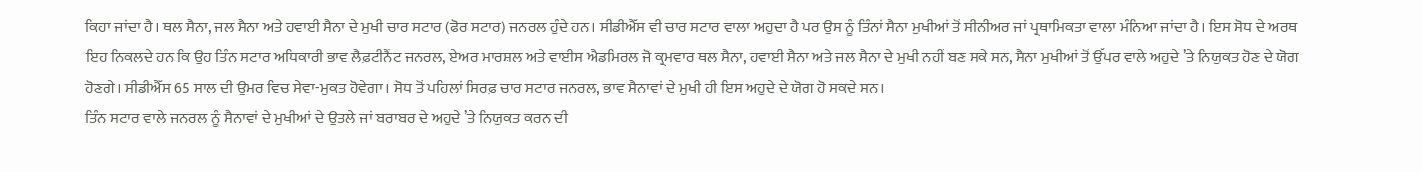ਕਿਹਾ ਜਾਂਦਾ ਹੈ। ਥਲ ਸੈਨਾ, ਜਲ ਸੈਨਾ ਅਤੇ ਹਵਾਈ ਸੈਨਾ ਦੇ ਮੁਖੀ ਚਾਰ ਸਟਾਰ (ਫੋਰ ਸਟਾਰ) ਜਨਰਲ ਹੁੰਦੇ ਹਨ। ਸੀਡੀਐੱਸ ਵੀ ਚਾਰ ਸਟਾਰ ਵਾਲਾ ਅਹੁਦਾ ਹੈ ਪਰ ਉਸ ਨੂੰ ਤਿੰਨਾਂ ਸੈਨਾ ਮੁਖੀਆਂ ਤੋਂ ਸੀਨੀਅਰ ਜਾਂ ਪ੍ਰਥਾਮਿਕਤਾ ਵਾਲਾ ਮੰਨਿਆ ਜਾਂਦਾ ਹੈ। ਇਸ ਸੋਧ ਦੇ ਅਰਥ ਇਹ ਨਿਕਲਦੇ ਹਨ ਕਿ ਉਹ ਤਿੰਨ ਸਟਾਰ ਅਧਿਕਾਰੀ ਭਾਵ ਲੈਫ਼ਟੀਨੈਂਟ ਜਨਰਲ, ਏਅਰ ਮਾਰਸ਼ਲ ਅਤੇ ਵਾਈਸ ਐਡਮਿਰਲ ਜੋ ਕ੍ਰਮਵਾਰ ਥਲ ਸੈਨਾ, ਹਵਾਈ ਸੈਨਾ ਅਤੇ ਜਲ ਸੈਨਾ ਦੇ ਮੁਖੀ ਨਹੀਂ ਬਣ ਸਕੇ ਸਨ, ਸੈਨਾ ਮੁਖੀਆਂ ਤੋਂ ਉੱਪਰ ਵਾਲੇ ਅਹੁਦੇ ’ਤੇ ਨਿਯੁਕਤ ਹੋਣ ਦੇ ਯੋਗ ਹੋਣਗੇ। ਸੀਡੀਐੱਸ 65 ਸਾਲ ਦੀ ਉਮਰ ਵਿਚ ਸੇਵਾ-ਮੁਕਤ ਹੋਵੇਗਾ। ਸੋਧ ਤੋਂ ਪਹਿਲਾਂ ਸਿਰਫ਼ ਚਾਰ ਸਟਾਰ ਜਨਰਲ, ਭਾਵ ਸੈਨਾਵਾਂ ਦੇ ਮੁਖੀ ਹੀ ਇਸ ਅਹੁਦੇ ਦੇ ਯੋਗ ਹੋ ਸਕਦੇ ਸਨ।
ਤਿੰਨ ਸਟਾਰ ਵਾਲੇ ਜਨਰਲ ਨੂੰ ਸੈਨਾਵਾਂ ਦੇ ਮੁਖੀਆਂ ਦੇ ਉਤਲੇ ਜਾਂ ਬਰਾਬਰ ਦੇ ਅਹੁਦੇ ’ਤੇ ਨਿਯੁਕਤ ਕਰਨ ਦੀ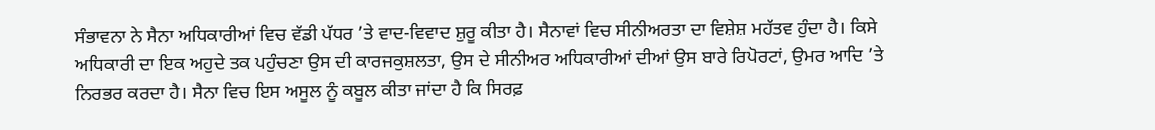ਸੰਭਾਵਨਾ ਨੇ ਸੈਨਾ ਅਧਿਕਾਰੀਆਂ ਵਿਚ ਵੱਡੀ ਪੱਧਰ ’ਤੇ ਵਾਦ-ਵਿਵਾਦ ਸ਼ੁਰੂ ਕੀਤਾ ਹੈ। ਸੈਨਾਵਾਂ ਵਿਚ ਸੀਨੀਅਰਤਾ ਦਾ ਵਿਸ਼ੇਸ਼ ਮਹੱਤਵ ਹੁੰਦਾ ਹੈ। ਕਿਸੇ ਅਧਿਕਾਰੀ ਦਾ ਇਕ ਅਹੁਦੇ ਤਕ ਪਹੁੰਚਣਾ ਉਸ ਦੀ ਕਾਰਜਕੁਸ਼ਲਤਾ, ਉਸ ਦੇ ਸੀਨੀਅਰ ਅਧਿਕਾਰੀਆਂ ਦੀਆਂ ਉਸ ਬਾਰੇ ਰਿਪੋਰਟਾਂ, ਉਮਰ ਆਦਿ ’ਤੇ ਨਿਰਭਰ ਕਰਦਾ ਹੈ। ਸੈਨਾ ਵਿਚ ਇਸ ਅਸੂਲ ਨੂੰ ਕਬੂਲ ਕੀਤਾ ਜਾਂਦਾ ਹੈ ਕਿ ਸਿਰਫ਼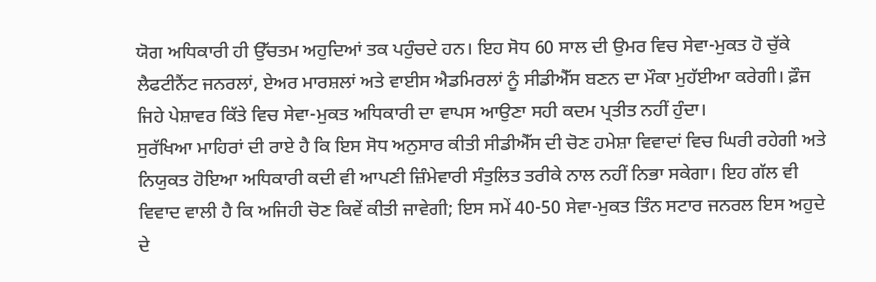ਯੋਗ ਅਧਿਕਾਰੀ ਹੀ ਉੱਚਤਮ ਅਹੁਦਿਆਂ ਤਕ ਪਹੁੰਚਦੇ ਹਨ। ਇਹ ਸੋਧ 60 ਸਾਲ ਦੀ ਉਮਰ ਵਿਚ ਸੇਵਾ-ਮੁਕਤ ਹੋ ਚੁੱਕੇ ਲੈਫਟੀਨੈਂਟ ਜਨਰਲਾਂ, ਏਅਰ ਮਾਰਸ਼ਲਾਂ ਅਤੇ ਵਾਈਸ ਐਡਮਿਰਲਾਂ ਨੂੰ ਸੀਡੀਐੱਸ ਬਣਨ ਦਾ ਮੌਕਾ ਮੁਹੱਈਆ ਕਰੇਗੀ। ਫ਼ੌਜ ਜਿਹੇ ਪੇਸ਼ਾਵਰ ਕਿੱਤੇ ਵਿਚ ਸੇਵਾ-ਮੁਕਤ ਅਧਿਕਾਰੀ ਦਾ ਵਾਪਸ ਆਉਣਾ ਸਹੀ ਕਦਮ ਪ੍ਰਤੀਤ ਨਹੀਂ ਹੁੰਦਾ।
ਸੁਰੱਖਿਆ ਮਾਹਿਰਾਂ ਦੀ ਰਾਏ ਹੈ ਕਿ ਇਸ ਸੋਧ ਅਨੁਸਾਰ ਕੀਤੀ ਸੀਡੀਐੱਸ ਦੀ ਚੋਣ ਹਮੇਸ਼ਾ ਵਿਵਾਦਾਂ ਵਿਚ ਘਿਰੀ ਰਹੇਗੀ ਅਤੇ ਨਿਯੁਕਤ ਹੋਇਆ ਅਧਿਕਾਰੀ ਕਦੀ ਵੀ ਆਪਣੀ ਜ਼ਿੰਮੇਵਾਰੀ ਸੰਤੁਲਿਤ ਤਰੀਕੇ ਨਾਲ ਨਹੀਂ ਨਿਭਾ ਸਕੇਗਾ। ਇਹ ਗੱਲ ਵੀ ਵਿਵਾਦ ਵਾਲੀ ਹੈ ਕਿ ਅਜਿਹੀ ਚੋਣ ਕਿਵੇਂ ਕੀਤੀ ਜਾਵੇਗੀ; ਇਸ ਸਮੇਂ 40-50 ਸੇਵਾ-ਮੁਕਤ ਤਿੰਨ ਸਟਾਰ ਜਨਰਲ ਇਸ ਅਹੁਦੇ ਦੇ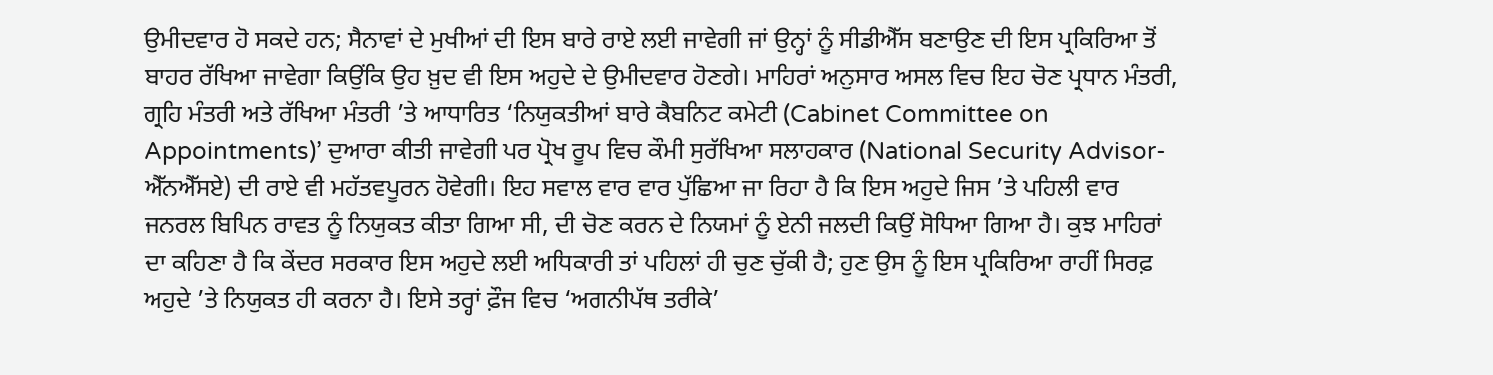ਉਮੀਦਵਾਰ ਹੋ ਸਕਦੇ ਹਨ; ਸੈਨਾਵਾਂ ਦੇ ਮੁਖੀਆਂ ਦੀ ਇਸ ਬਾਰੇ ਰਾਏ ਲਈ ਜਾਵੇਗੀ ਜਾਂ ਉਨ੍ਹਾਂ ਨੂੰ ਸੀਡੀਐੱਸ ਬਣਾਉਣ ਦੀ ਇਸ ਪ੍ਰਕਿਰਿਆ ਤੋਂ ਬਾਹਰ ਰੱਖਿਆ ਜਾਵੇਗਾ ਕਿਉਂਕਿ ਉਹ ਖ਼ੁਦ ਵੀ ਇਸ ਅਹੁਦੇ ਦੇ ਉਮੀਦਵਾਰ ਹੋਣਗੇ। ਮਾਹਿਰਾਂ ਅਨੁਸਾਰ ਅਸਲ ਵਿਚ ਇਹ ਚੋਣ ਪ੍ਰਧਾਨ ਮੰਤਰੀ, ਗ੍ਰਹਿ ਮੰਤਰੀ ਅਤੇ ਰੱਖਿਆ ਮੰਤਰੀ ’ਤੇ ਆਧਾਰਿਤ ‘ਨਿਯੁਕਤੀਆਂ ਬਾਰੇ ਕੈਬਨਿਟ ਕਮੇਟੀ (Cabinet Committee on Appointments)’ ਦੁਆਰਾ ਕੀਤੀ ਜਾਵੇਗੀ ਪਰ ਪ੍ਰੋਖ ਰੂਪ ਵਿਚ ਕੌਮੀ ਸੁਰੱਖਿਆ ਸਲਾਹਕਾਰ (National Security Advisor-ਐੱਨਐੱਸਏ) ਦੀ ਰਾਏ ਵੀ ਮਹੱਤਵਪੂਰਨ ਹੋਵੇਗੀ। ਇਹ ਸਵਾਲ ਵਾਰ ਵਾਰ ਪੁੱਛਿਆ ਜਾ ਰਿਹਾ ਹੈ ਕਿ ਇਸ ਅਹੁਦੇ ਜਿਸ ’ਤੇ ਪਹਿਲੀ ਵਾਰ ਜਨਰਲ ਬਿਪਿਨ ਰਾਵਤ ਨੂੰ ਨਿਯੁਕਤ ਕੀਤਾ ਗਿਆ ਸੀ, ਦੀ ਚੋਣ ਕਰਨ ਦੇ ਨਿਯਮਾਂ ਨੂੰ ਏਨੀ ਜਲਦੀ ਕਿਉਂ ਸੋਧਿਆ ਗਿਆ ਹੈ। ਕੁਝ ਮਾਹਿਰਾਂ ਦਾ ਕਹਿਣਾ ਹੈ ਕਿ ਕੇਂਦਰ ਸਰਕਾਰ ਇਸ ਅਹੁਦੇ ਲਈ ਅਧਿਕਾਰੀ ਤਾਂ ਪਹਿਲਾਂ ਹੀ ਚੁਣ ਚੁੱਕੀ ਹੈ; ਹੁਣ ਉਸ ਨੂੰ ਇਸ ਪ੍ਰਕਿਰਿਆ ਰਾਹੀਂ ਸਿਰਫ਼ ਅਹੁਦੇ ’ਤੇ ਨਿਯੁਕਤ ਹੀ ਕਰਨਾ ਹੈ। ਇਸੇ ਤਰ੍ਹਾਂ ਫ਼ੌਜ ਵਿਚ ‘ਅਗਨੀਪੱਥ ਤਰੀਕੇ’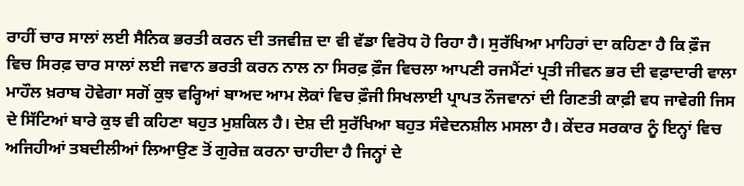ਰਾਹੀਂ ਚਾਰ ਸਾਲਾਂ ਲਈ ਸੈਨਿਕ ਭਰਤੀ ਕਰਨ ਦੀ ਤਜਵੀਜ਼ ਦਾ ਵੀ ਵੱਡਾ ਵਿਰੋਧ ਹੋ ਰਿਹਾ ਹੈ। ਸੁਰੱਖਿਆ ਮਾਹਿਰਾਂ ਦਾ ਕਹਿਣਾ ਹੈ ਕਿ ਫ਼ੌਜ ਵਿਚ ਸਿਰਫ਼ ਚਾਰ ਸਾਲਾਂ ਲਈ ਜਵਾਨ ਭਰਤੀ ਕਰਨ ਨਾਲ ਨਾ ਸਿਰਫ਼ ਫ਼ੌਜ ਵਿਚਲਾ ਆਪਣੀ ਰਜਮੈਂਟਾਂ ਪ੍ਰਤੀ ਜੀਵਨ ਭਰ ਦੀ ਵਫ਼ਾਦਾਰੀ ਵਾਲਾ ਮਾਹੌਲ ਖ਼ਰਾਬ ਹੋਵੇਗਾ ਸਗੋਂ ਕੁਝ ਵਰ੍ਹਿਆਂ ਬਾਅਦ ਆਮ ਲੋਕਾਂ ਵਿਚ ਫ਼ੌਜੀ ਸਿਖਲਾਈ ਪ੍ਰਾਪਤ ਨੌਜਵਾਨਾਂ ਦੀ ਗਿਣਤੀ ਕਾਫ਼ੀ ਵਧ ਜਾਵੇਗੀ ਜਿਸ ਦੇ ਸਿੱਟਿਆਂ ਬਾਰੇ ਕੁਝ ਵੀ ਕਹਿਣਾ ਬਹੁਤ ਮੁਸ਼ਕਿਲ ਹੈ। ਦੇਸ਼ ਦੀ ਸੁਰੱਖਿਆ ਬਹੁਤ ਸੰਵੇਦਨਸ਼ੀਲ ਮਸਲਾ ਹੈ। ਕੇਂਦਰ ਸਰਕਾਰ ਨੂੰ ਇਨ੍ਹਾਂ ਵਿਚ ਅਜਿਹੀਆਂ ਤਬਦੀਲੀਆਂ ਲਿਆਉਣ ਤੋਂ ਗੁਰੇਜ਼ ਕਰਨਾ ਚਾਹੀਦਾ ਹੈ ਜਿਨ੍ਹਾਂ ਦੇ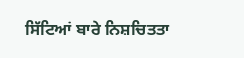ਸਿੱਟਿਆਂ ਬਾਰੇ ਨਿਸ਼ਚਿਤਤਾ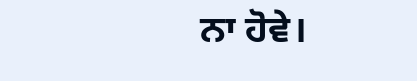ਨਾ ਹੋਵੇ।